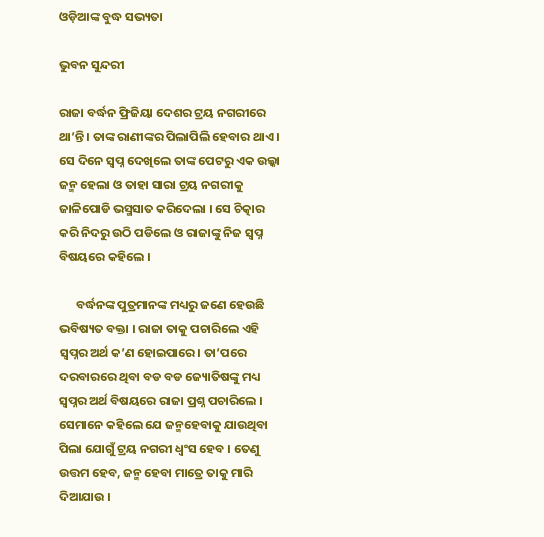ଓଡ଼ିଆଙ୍କ ବୁଦ୍ଧ ସଭ୍ୟତା

ଭୁବନ ସୁନ୍ଦରୀ

ରାଜା ବର୍ଦ୍ଧନ ଫ୍ରିଜିୟା ଦେଶର ଟ୍ରୟ ନଗରୀରେ ଥା’ନ୍ତି । ତାଙ୍କ ରାଣୀଙ୍କର ପିଲାପିଲି ହେବାର ଥାଏ । ସେ ଦିନେ ସ୍ୱପ୍ନ ଦେଖିଲେ ତାଙ୍କ ପେଟରୁ ଏକ ଉଲ୍କା ଜନ୍ମ ହେଲା ଓ ତାହା ସାରା ଟ୍ରୟ ନଗରୀକୁ ଜାଳିପୋଡି ଭସ୍ମସାତ କରିଦେଲା । ସେ ଚିତ୍କାର କରି ନିଦରୁ ଉଠି ପଡିଲେ ଓ ରାଜାଙ୍କୁ ନିଜ ସ୍ୱପ୍ନ ବିଷୟରେ କହିଲେ ।

      ବର୍ଦ୍ଧନଙ୍କ ପୁତ୍ରମାନଙ୍କ ମଧ୍ୟରୁ ଜଣେ ହେଉଛି ଭବିଷ୍ୟତ ବକ୍ତା । ରାଜା ତାକୁ ପଚାରିଲେ ଏହି ସ୍ୱପ୍ନର ଅର୍ଥ କ’ଣ ହୋଇପାରେ । ତା’ପରେ ଦରବାରରେ ଥିବା ବଡ ବଡ ଜ୍ୟୋତିଷଙ୍କୁ ମଧ୍ୟ ସ୍ୱପ୍ନର ଅର୍ଥ ବିଷୟରେ ରାଜା ପ୍ରଶ୍ନ ପଚାରିଲେ । ସେମାନେ କହିଲେ ଯେ ଜନ୍ମହେବାକୁ ଯାଉଥିବା ପିଲା ଯୋଗୁଁ ଟ୍ରୟ ନଗରୀ ଧ୍ୱଂସ ହେବ । ତେଣୁ ଉତ୍ତମ ହେବ, ଜନ୍ମ ହେବା ମାତ୍ରେ ତାକୁ ମାରି ଦିଆଯାଉ ।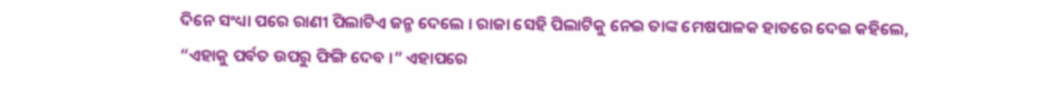ଦିନେ ସଂଧ୍ୟା ପରେ ରାଣୀ ପିଲାଟିଏ ଜନ୍ମ ଦେଲେ । ରାଜା ସେହି ପିଲାଟିକୁ ନେଇ ତାଙ୍କ ମେଷପାଳକ ହାତରେ ଦେଇ କହିଲେ, “ଏହାକୁ ପର୍ବତ ଉପରୁ ଫିଙ୍ଗି ଦେବ ।” ଏହାପରେ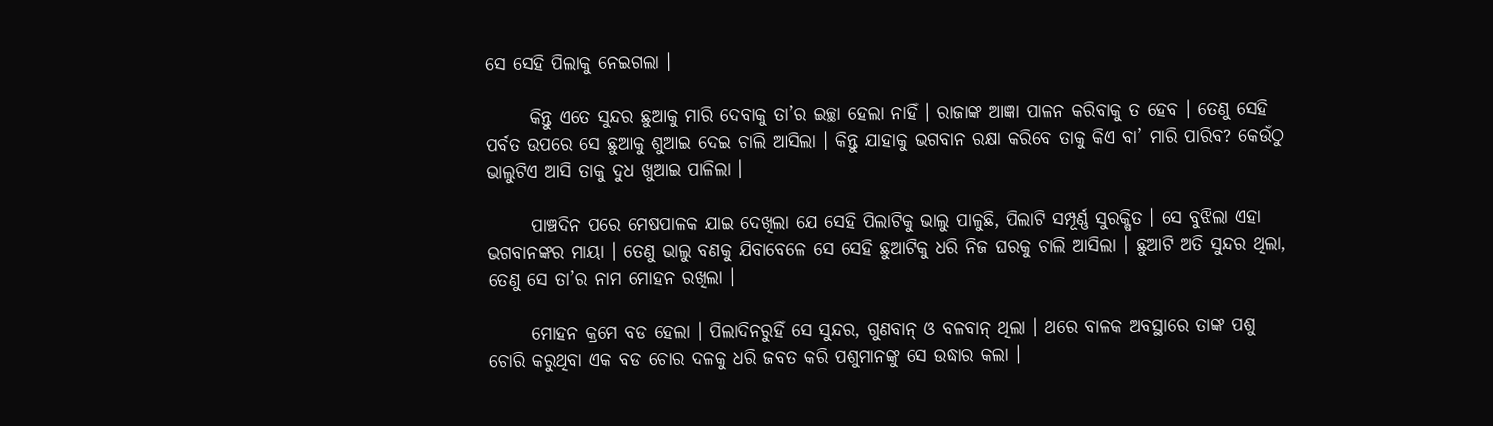ସେ ସେହି ପିଲାକୁ ନେଇଗଲା ।

      କିନ୍ତୁ ଏତେ ସୁନ୍ଦର ଛୁଆକୁ ମାରି ଦେବାକୁ ତା’ର ଇଚ୍ଛା ହେଲା ନାହିଁ । ରାଜାଙ୍କ ଆଜ୍ଞା ପାଳନ କରିବାକୁ ତ ହେବ । ତେଣୁ ସେହି ପର୍ବତ ଉପରେ ସେ ଛୁଆକୁ ଶୁଆଇ ଦେଇ ଚାଲି ଆସିଲା । କିନ୍ତୁ ଯାହାକୁ ଭଗବାନ ରକ୍ଷା କରିବେ ତାକୁ କିଏ ବା’ ମାରି ପାରିବ? କେଉଁଠୁ ଭାଲୁଟିଏ ଆସି ତାକୁ ଦୁଧ ଖୁଆଇ ପାଳିଲା ।

      ପାଞ୍ଚଦିନ ପରେ ମେଷପାଳକ ଯାଇ ଦେଖିଲା ଯେ ସେହି ପିଲାଟିକୁ ଭାଲୁ ପାଳୁଛି, ପିଲାଟି ସମ୍ପୂର୍ଣ୍ଣ ସୁରକ୍ଷିତ । ସେ ବୁଝିଲା ଏହା ଭଗବାନଙ୍କର ମାୟା । ତେଣୁ ଭାଲୁ ବଣକୁ ଯିବାବେଳେ ସେ ସେହି ଛୁଆଟିକୁ ଧରି ନିଜ ଘରକୁ ଚାଲି ଆସିଲା । ଛୁଆଟି ଅତି ସୁନ୍ଦର ଥିଲା, ତେଣୁ ସେ ତା’ର ନାମ ମୋହନ ରଖିଲା ।

      ମୋହନ କ୍ରମେ ବଡ ହେଲା । ପିଲାଦିନରୁହିଁ ସେ ସୁନ୍ଦର, ଗୁଣବାନ୍ ଓ ବଳବାନ୍ ଥିଲା । ଥରେ ବାଳକ ଅବସ୍ଥାରେ ତାଙ୍କ ପଶୁ ଚୋରି କରୁଥିବା ଏକ ବଡ ଚୋର ଦଳକୁ ଧରି ଜବତ କରି ପଶୁମାନଙ୍କୁ ସେ ଉଦ୍ଧାର କଲା ।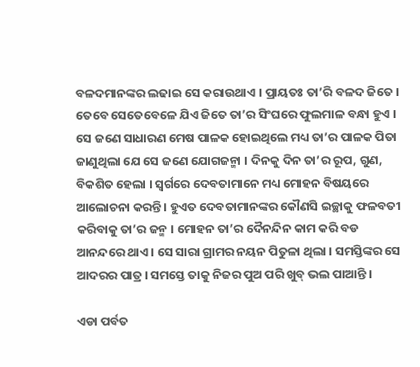ବଳଦମାନଙ୍କର ଲଢାଇ ସେ କରାଉଥାଏ । ପ୍ରାୟତଃ ତା’ରି ବଳଦ ଜିତେ । ତେବେ ସେତେବେଳେ ଯିଏ ଜିତେ ତା’ର ସିଂଘରେ ଫୁଲମାଳ ବନ୍ଧା ହୁଏ । ସେ ଜଣେ ସାଧାରଣ ମେଷ ପାଳକ ହୋଇଥିଲେ ମଧ୍ୟ ତା’ର ପାଳକ ପିତା ଜାଣୁଥିଲା ଯେ ସେ ଜଣେ ଯୋଗଜନ୍ମା । ଦିନକୁ ଦିନ ତା’ର ରୂପ, ଗୁଣ, ବିକଶିତ ହେଲା । ସ୍ୱର୍ଗରେ ଦେବତାମାନେ ମଧ୍ୟ ମୋହନ ବିଷୟରେ ଆଲୋଚନା କରନ୍ତି । ହୁଏତ ଦେବତାମାନଙ୍କର କୌଣସି ଇଚ୍ଛାକୁ ଫଳବତୀ କରିବାକୁ ତା’ର ଜନ୍ମ । ମୋହନ ତା’ର ଦୈନନ୍ଦିନ କାମ କରି ବଡ ଆନନ୍ଦରେ ଥାଏ । ସେ ସାରା ଗ୍ରାମର ନୟନ ପିତୁଳା ଥିଲା । ସମସ୍ତିଙ୍କର ସେ ଆଦରର ପାତ୍ର । ସମସ୍ତେ ତାକୁ ନିଜର ପୁଅ ପରି ଖୁବ୍ ଭଲ ପାଆନ୍ତି ।

ଏଡା ପର୍ବତ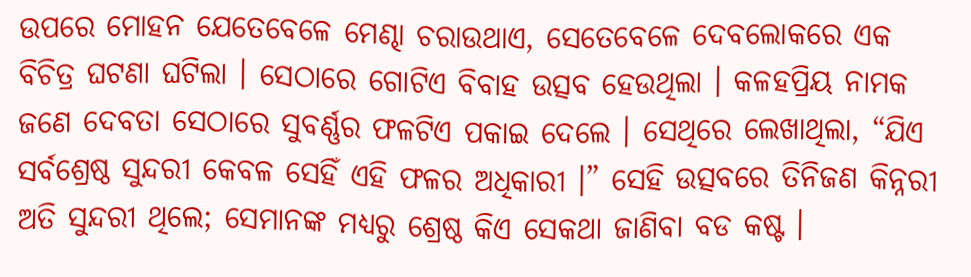ଉପରେ ମୋହନ ଯେତେବେଳେ ମେଣ୍ଢା ଚରାଉଥାଏ, ସେତେବେଳେ ଦେବଲୋକରେ ଏକ ବିଚିତ୍ର ଘଟଣା ଘଟିଲା । ସେଠାରେ ଗୋଟିଏ ବିବାହ ଉତ୍ସବ ହେଉଥିଲା । କଳହପ୍ରିୟ ନାମକ ଜଣେ ଦେବତା ସେଠାରେ ସୁବର୍ଣ୍ଣର ଫଳଟିଏ ପକାଇ ଦେଲେ । ସେଥିରେ ଲେଖାଥିଲା, “ଯିଏ ସର୍ବଶ୍ରେଷ୍ଠ ସୁନ୍ଦରୀ କେବଳ ସେହିଁ ଏହି ଫଳର ଅଧିକାରୀ ।” ସେହି ଉତ୍ସବରେ ତିନିଜଣ କିନ୍ନରୀ ଅତି ସୁନ୍ଦରୀ ଥିଲେ; ସେମାନଙ୍କ ମଧ୍ୟରୁ ଶ୍ରେଷ୍ଠ କିଏ ସେକଥା ଜାଣିବା ବଡ କଷ୍ଟ ।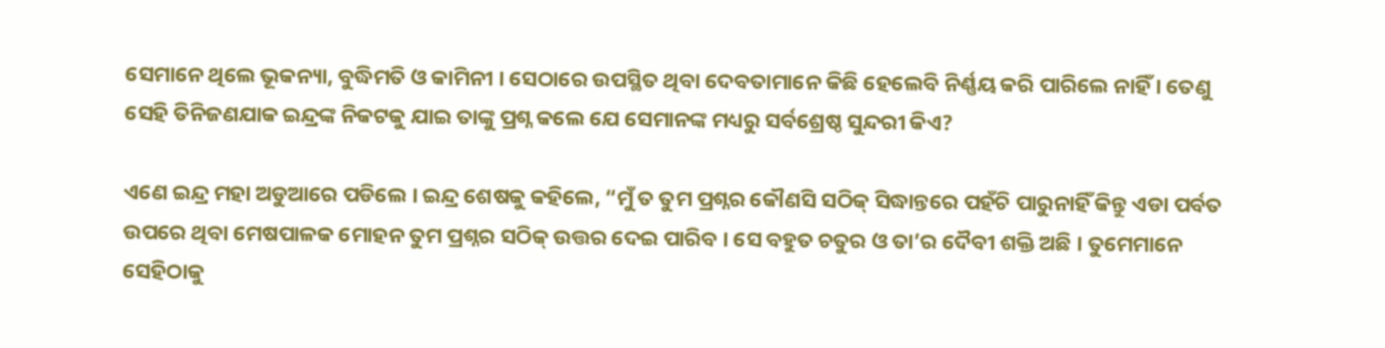ସେମାନେ ଥିଲେ ଭୂକନ୍ୟା, ବୁଦ୍ଧିମତି ଓ କାମିନୀ । ସେଠାରେ ଉପସ୍ଥିତ ଥିବା ଦେବତାମାନେ କିଛି ହେଲେବି ନିର୍ଣ୍ଣୟ କରି ପାରିଲେ ନାହିଁ । ତେଣୁ ସେହି ତିନିଜଣଯାକ ଇନ୍ଦ୍ରଙ୍କ ନିକଟକୁ ଯାଇ ତାଙ୍କୁ ପ୍ରଶ୍ନ କଲେ ଯେ ସେମାନଙ୍କ ମଧ୍ୟରୁ ସର୍ବଶ୍ରେଷ୍ଠ ସୁନ୍ଦରୀ କିଏ?

ଏଣେ ଇନ୍ଦ୍ର ମହା ଅଡୁଆରେ ପଡିଲେ । ଇନ୍ଦ୍ର ଶେଷକୁ କହିଲେ, “ମୁଁ ତ ତୁମ ପ୍ରଶ୍ନର କୌଣସି ସଠିକ୍ ସିଦ୍ଧାନ୍ତରେ ପହଁଚି ପାରୁନାହିଁ କିନ୍ତୁ ଏଡା ପର୍ବତ ଉପରେ ଥିବା ମେଷପାଳକ ମୋହନ ତୁମ ପ୍ରଶ୍ନର ସଠିକ୍ ଉତ୍ତର ଦେଇ ପାରିବ । ସେ ବହୁତ ଚତୁର ଓ ତା’ର ଦୈବୀ ଶକ୍ତି ଅଛି । ତୁମେମାନେ ସେହିଠାକୁ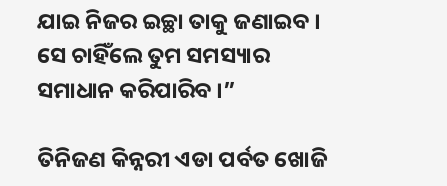ଯାଇ ନିଜର ଇଚ୍ଛା ତାକୁ ଜଣାଇବ । ସେ ଚାହିଁଲେ ତୁମ ସମସ୍ୟାର ସମାଧାନ କରିପାରିବ ।”

ତିନିଜଣ କିନ୍ନରୀ ଏଡା ପର୍ବତ ଖୋଜି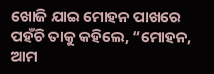ଖୋଜି ଯାଇ ମୋହନ ପାଖରେ ପହଁଚି ତାକୁ କହିଲେ, “ମୋହନ, ଆମ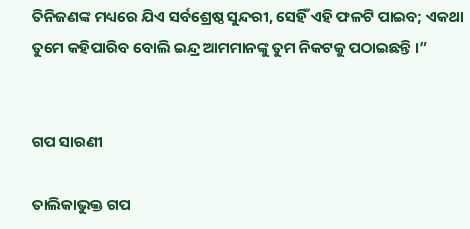ତିନିଜଣଙ୍କ ମଧ୍ୟରେ ଯିଏ ସର୍ବଶ୍ରେଷ୍ଠ ସୁନ୍ଦରୀ, ସେହିଁ ଏହି ଫଳଟି ପାଇବ; ଏକଥା ତୁମେ କହିପାରିବ ବୋଲି ଇନ୍ଦ୍ର ଆମମାନଙ୍କୁ ତୁମ ନିକଟକୁ ପଠାଇଛନ୍ତି ।”


ଗପ ସାରଣୀ

ତାଲିକାଭୁକ୍ତ ଗପ